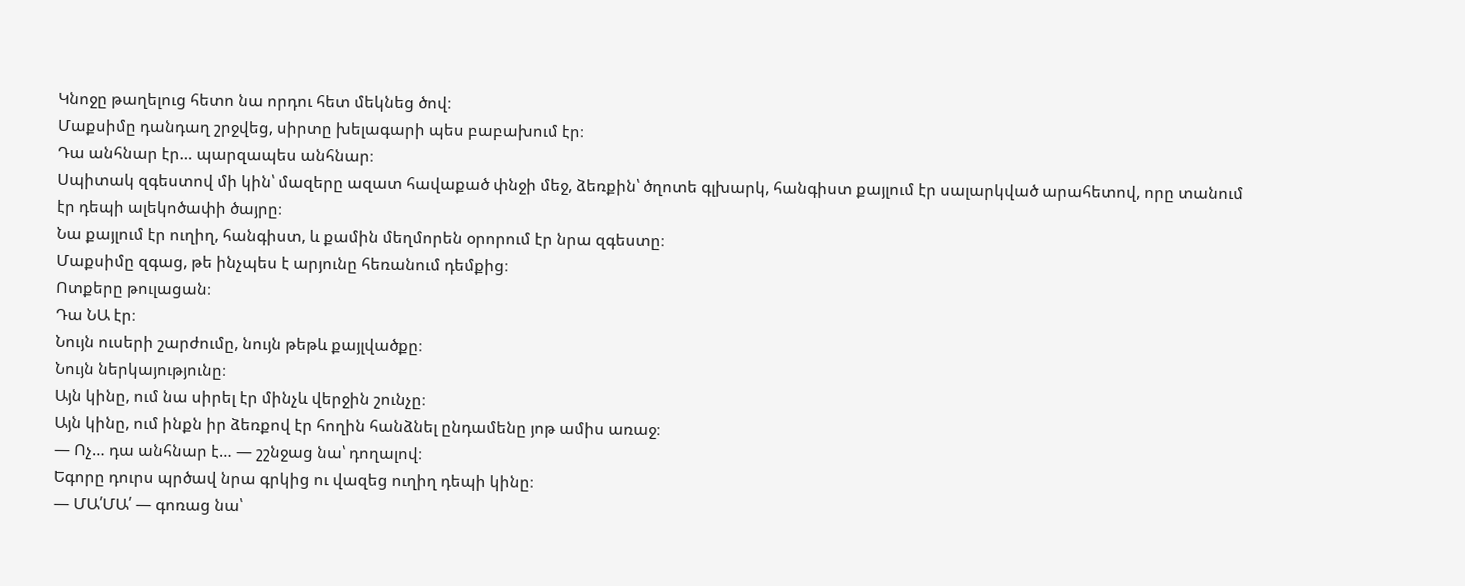Կնոջը թաղելուց հետո նա որդու հետ մեկնեց ծով։
Մաքսիմը դանդաղ շրջվեց, սիրտը խելագարի պես բաբախում էր։
Դա անհնար էր… պարզապես անհնար։
Սպիտակ զգեստով մի կին՝ մազերը ազատ հավաքած փնջի մեջ, ձեռքին՝ ծղոտե գլխարկ, հանգիստ քայլում էր սալարկված արահետով, որը տանում էր դեպի ալեկոծափի ծայրը։
Նա քայլում էր ուղիղ, հանգիստ, և քամին մեղմորեն օրորում էր նրա զգեստը։
Մաքսիմը զգաց, թե ինչպես է արյունը հեռանում դեմքից։
Ոտքերը թուլացան։
Դա ՆԱ էր։
Նույն ուսերի շարժումը, նույն թեթև քայլվածքը։
Նույն ներկայությունը։
Այն կինը, ում նա սիրել էր մինչև վերջին շունչը։
Այն կինը, ում ինքն իր ձեռքով էր հողին հանձնել ընդամենը յոթ ամիս առաջ։
— Ոչ… դա անհնար է… — շշնջաց նա՝ դողալով։
Եգորը դուրս պրծավ նրա գրկից ու վազեց ուղիղ դեպի կինը։
— ՄԱ՛ՄԱ՛ — գոռաց նա՝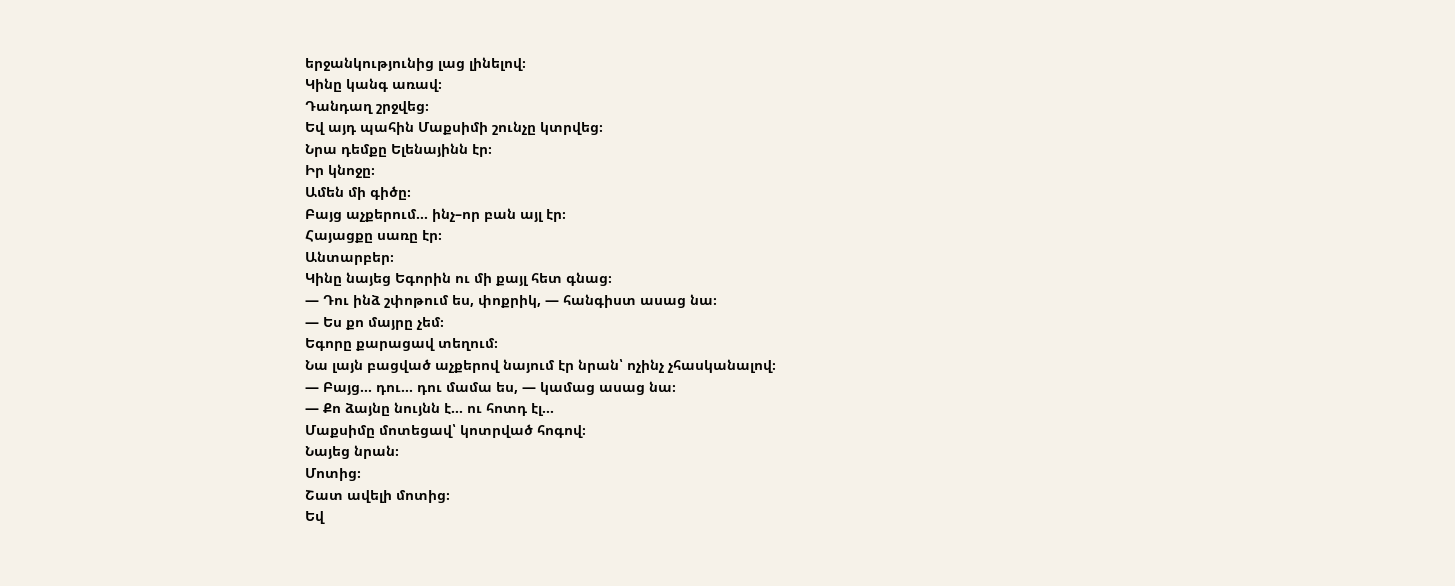երջանկությունից լաց լինելով։
Կինը կանգ առավ։
Դանդաղ շրջվեց։
Եվ այդ պահին Մաքսիմի շունչը կտրվեց։
Նրա դեմքը Ելենայինն էր։
Իր կնոջը։
Ամեն մի գիծը։
Բայց աչքերում… ինչ–որ բան այլ էր։
Հայացքը սառը էր։
Անտարբեր։
Կինը նայեց Եգորին ու մի քայլ հետ գնաց։
— Դու ինձ շփոթում ես, փոքրիկ, — հանգիստ ասաց նա։
— Ես քո մայրը չեմ։
Եգորը քարացավ տեղում։
Նա լայն բացված աչքերով նայում էր նրան՝ ոչինչ չհասկանալով։
— Բայց… դու… դու մամա ես, — կամաց ասաց նա։
— Քո ձայնը նույնն է… ու հոտդ էլ…
Մաքսիմը մոտեցավ՝ կոտրված հոգով։
Նայեց նրան։
Մոտից։
Շատ ավելի մոտից։
Եվ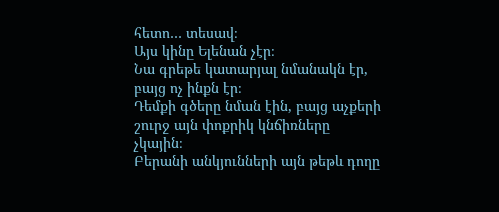հետո… տեսավ։
Այս կինը Ելենան չէր։
Նա գրեթե կատարյալ նմանակն էր, բայց ոչ ինքն էր։
Դեմքի գծերը նման էին, բայց աչքերի շուրջ այն փոքրիկ կնճիռները չկային։
Բերանի անկյունների այն թեթև դողը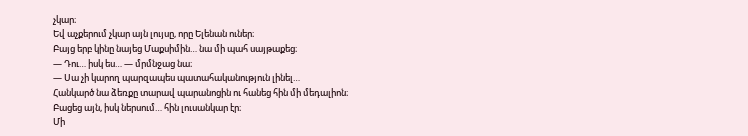չկար։
Եվ աչքերում չկար այն լույսը, որը Ելենան ուներ։
Բայց երբ կինը նայեց Մաքսիմին… նա մի պահ սայթաքեց։
— Դու… իսկ ես… — մրմնջաց նա։
— Սա չի կարող պարզապես պատահականություն լինել…
Հանկարծ նա ձեռքը տարավ պարանոցին ու հանեց հին մի մեդալիոն։
Բացեց այն, իսկ ներսում… հին լուսանկար էր։
Մի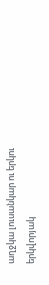աղջկա լուսանկար ու երկու երկվորյակ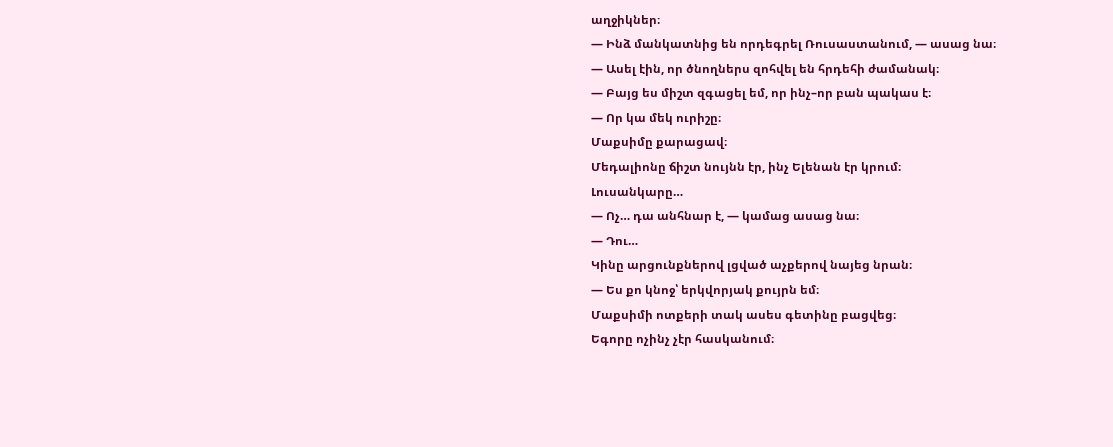աղջիկներ։
— Ինձ մանկատնից են որդեգրել Ռուսաստանում, — ասաց նա։
— Ասել էին, որ ծնողներս զոհվել են հրդեհի ժամանակ։
— Բայց ես միշտ զգացել եմ, որ ինչ–որ բան պակաս է։
— Որ կա մեկ ուրիշը։
Մաքսիմը քարացավ։
Մեդալիոնը ճիշտ նույնն էր, ինչ Ելենան էր կրում։
Լուսանկարը…
— Ոչ… դա անհնար է, — կամաց ասաց նա։
— Դու…
Կինը արցունքներով լցված աչքերով նայեց նրան։
— Ես քո կնոջ՝ երկվորյակ քույրն եմ։
Մաքսիմի ոտքերի տակ ասես գետինը բացվեց։
Եգորը ոչինչ չէր հասկանում։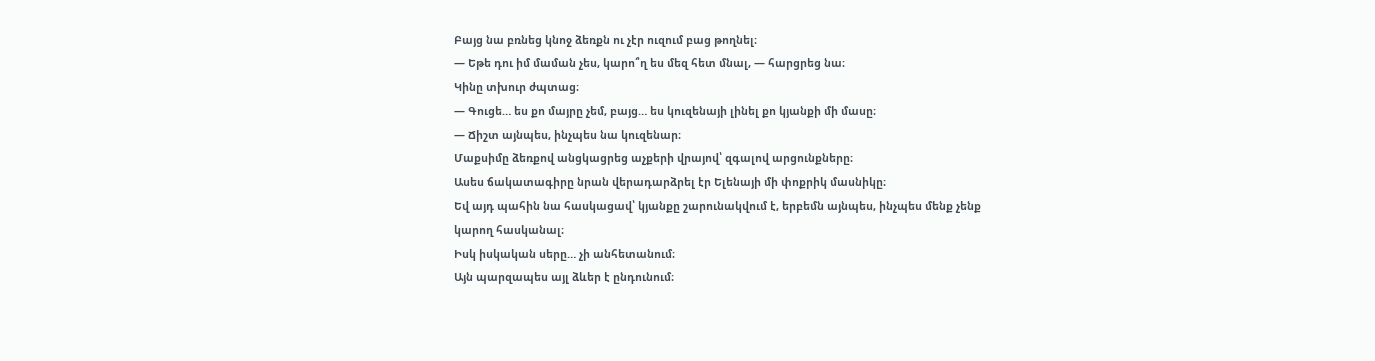Բայց նա բռնեց կնոջ ձեռքն ու չէր ուզում բաց թողնել։
— Եթե դու իմ մաման չես, կարո՞ղ ես մեզ հետ մնալ, — հարցրեց նա։
Կինը տխուր ժպտաց։
— Գուցե… ես քո մայրը չեմ, բայց… ես կուզենայի լինել քո կյանքի մի մասը։
— Ճիշտ այնպես, ինչպես նա կուզենար։
Մաքսիմը ձեռքով անցկացրեց աչքերի վրայով՝ զգալով արցունքները։
Ասես ճակատագիրը նրան վերադարձրել էր Ելենայի մի փոքրիկ մասնիկը։
Եվ այդ պահին նա հասկացավ՝ կյանքը շարունակվում է, երբեմն այնպես, ինչպես մենք չենք կարող հասկանալ։
Իսկ իսկական սերը… չի անհետանում։
Այն պարզապես այլ ձևեր է ընդունում։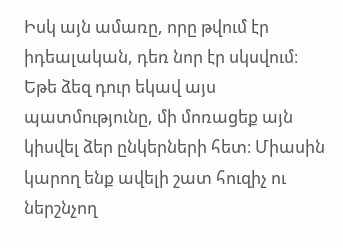Իսկ այն ամառը, որը թվում էր իդեալական, դեռ նոր էր սկսվում։
Եթե ձեզ դուր եկավ այս պատմությունը, մի մոռացեք այն կիսվել ձեր ընկերների հետ։ Միասին կարող ենք ավելի շատ հուզիչ ու ներշնչող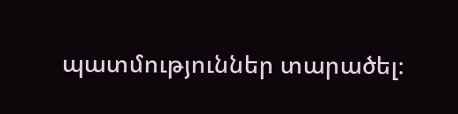պատմություններ տարածել։